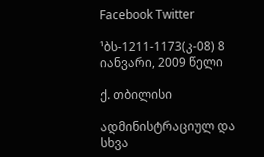Facebook Twitter

¹ბს-1211-1173(კ-08) 8 იანვარი, 2009 წელი

ქ. თბილისი

ადმინისტრაციულ და სხვა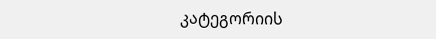კატეგორიის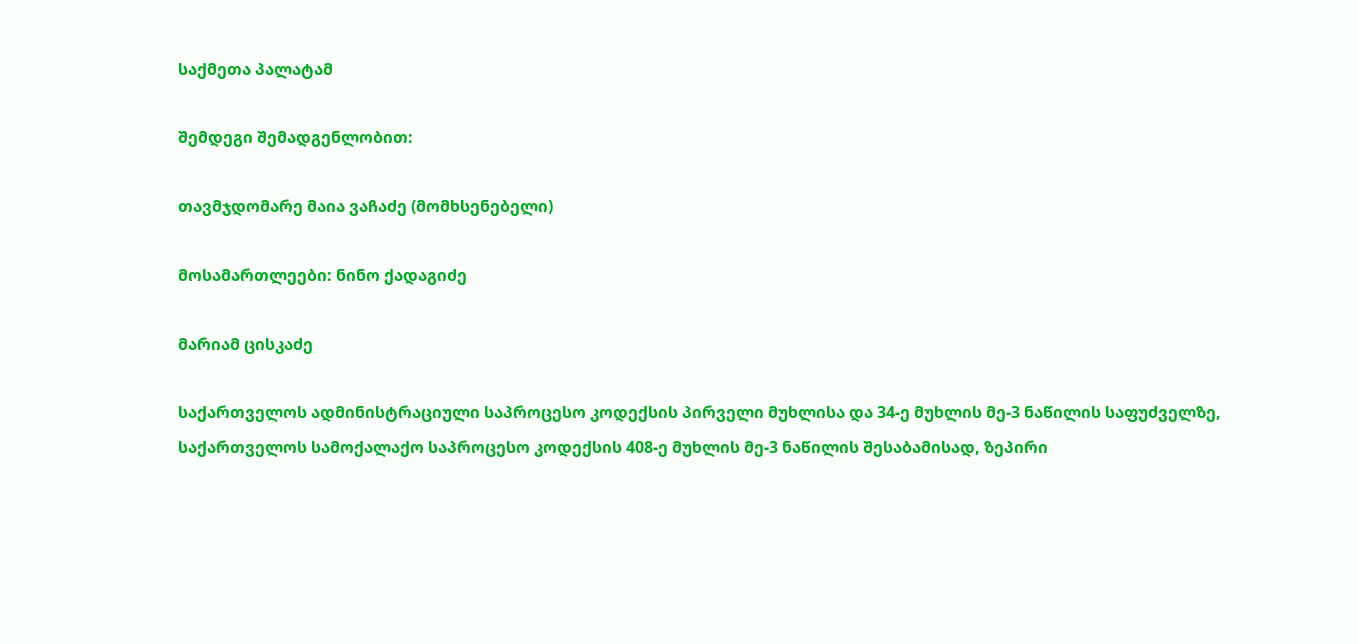საქმეთა პალატამ

შემდეგი შემადგენლობით:

თავმჯდომარე მაია ვაჩაძე (მომხსენებელი)

მოსამართლეები: ნინო ქადაგიძე

მარიამ ცისკაძე

საქართველოს ადმინისტრაციული საპროცესო კოდექსის პირველი მუხლისა და 34-ე მუხლის მე-3 ნაწილის საფუძველზე, საქართველოს სამოქალაქო საპროცესო კოდექსის 408-ე მუხლის მე-3 ნაწილის შესაბამისად, ზეპირი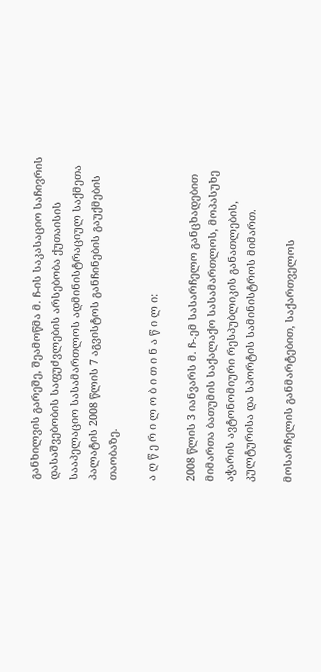განხილვის გარეშე, შეამოწმა მ. ჩ-ის საკასაციო საჩივრის დასაშვებობის საფუძვლების არსებობა ქუთაისის სააპელაციო სასამართლოს ადმინისტრაციულ საქმეთა პალატის 2008 წლის 7 აგვისტოს განჩინების გაუქმების თაობაზე.

ა ღ წ ე რ ი ლ ო ბ ი თ ი ნ ა წ ი ლ ი:

2008 წლის 3 იანვარს მ. ჩ-.ემ სასარჩელო განცხადებით მიმართა ბათუმის საქალაქო სასამართლოს, მოპასუხე აჭარის ავტონომიური რესპუბლიკის განათლების, კულტურისა და სპორტის სამინისტროს მიმართ.

მოსარჩელის განმარტებით, საქართველოს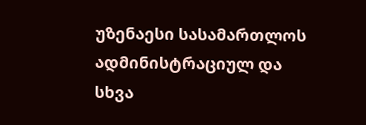უზენაესი სასამართლოს ადმინისტრაციულ და სხვა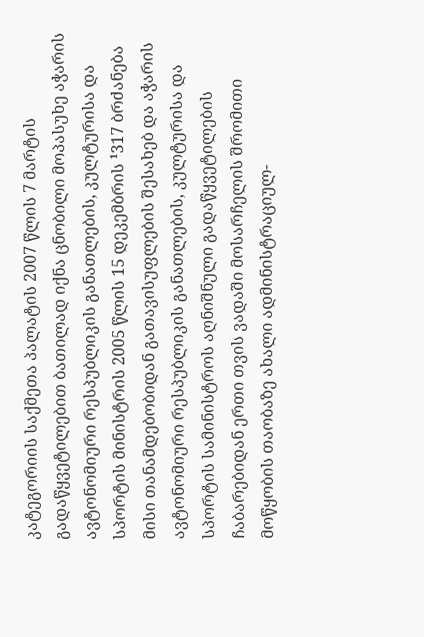კატეგორიის საქმეთა პალატის 2007 წლის 7 მარტის გადაწყვეტილებით ბათილად იქნა ცნობილი მოპასუხე აჭარის ავტონომიური რესპუბლიკის განათლების, კულტურისა და სპორტის მინისტრის 2005 წლის 15 დეკემბრის ¹317 ბრძანება მისი თანამდებობიდან გათავისუფლების შესახებ და აჭარის ავტონომიური რესპუბლიკის განათლების, კულტურისა და სპორტის სამინისტროს აღნიშნული გადაწყვეტილების ჩაბარებიდან ერთი თვის ვადაში მოსარჩელის შრომითი მოწყობის თაობაზე ახალი ადმინისტრაციულ-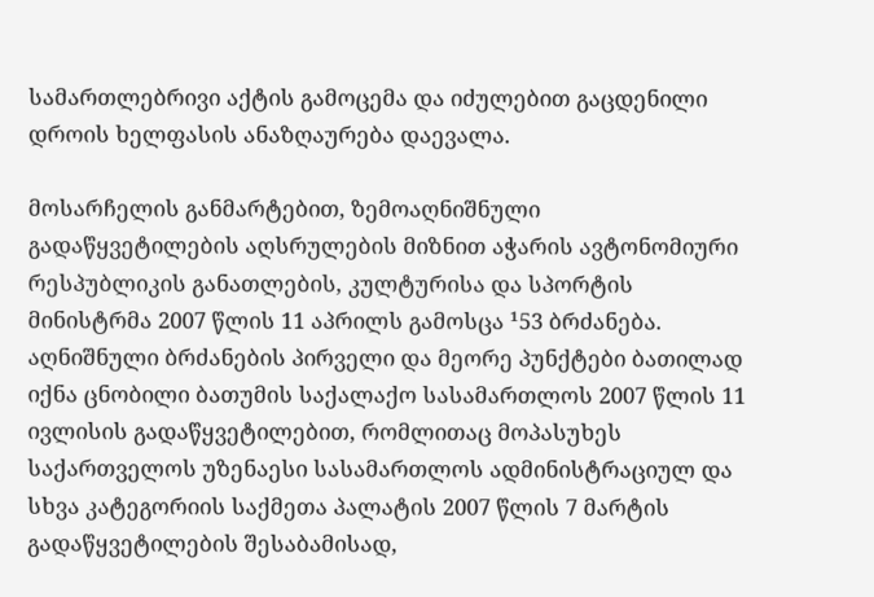სამართლებრივი აქტის გამოცემა და იძულებით გაცდენილი დროის ხელფასის ანაზღაურება დაევალა.

მოსარჩელის განმარტებით, ზემოაღნიშნული გადაწყვეტილების აღსრულების მიზნით აჭარის ავტონომიური რესპუბლიკის განათლების, კულტურისა და სპორტის მინისტრმა 2007 წლის 11 აპრილს გამოსცა ¹53 ბრძანება. აღნიშნული ბრძანების პირველი და მეორე პუნქტები ბათილად იქნა ცნობილი ბათუმის საქალაქო სასამართლოს 2007 წლის 11 ივლისის გადაწყვეტილებით, რომლითაც მოპასუხეს საქართველოს უზენაესი სასამართლოს ადმინისტრაციულ და სხვა კატეგორიის საქმეთა პალატის 2007 წლის 7 მარტის გადაწყვეტილების შესაბამისად,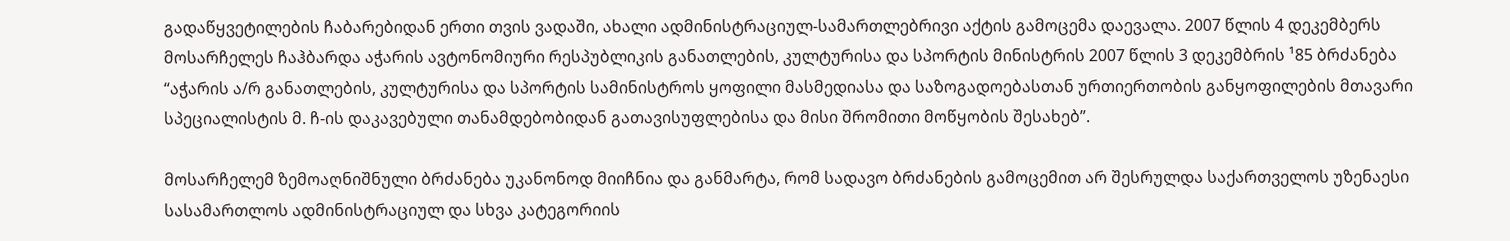გადაწყვეტილების ჩაბარებიდან ერთი თვის ვადაში, ახალი ადმინისტრაციულ-სამართლებრივი აქტის გამოცემა დაევალა. 2007 წლის 4 დეკემბერს მოსარჩელეს ჩაჰბარდა აჭარის ავტონომიური რესპუბლიკის განათლების, კულტურისა და სპორტის მინისტრის 2007 წლის 3 დეკემბრის ¹85 ბრძანება “აჭარის ა/რ განათლების, კულტურისა და სპორტის სამინისტროს ყოფილი მასმედიასა და საზოგადოებასთან ურთიერთობის განყოფილების მთავარი სპეციალისტის მ. ჩ-ის დაკავებული თანამდებობიდან გათავისუფლებისა და მისი შრომითი მოწყობის შესახებ”.

მოსარჩელემ ზემოაღნიშნული ბრძანება უკანონოდ მიიჩნია და განმარტა, რომ სადავო ბრძანების გამოცემით არ შესრულდა საქართველოს უზენაესი სასამართლოს ადმინისტრაციულ და სხვა კატეგორიის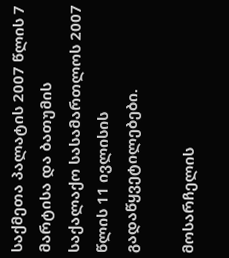საქმეთა პალატის 2007 წლის 7 მარტისა და ბათუმის საქალაქო სასამართლოს 2007 წლის 11 ივლისის გადაწყვეტილებები.

მოსარჩელის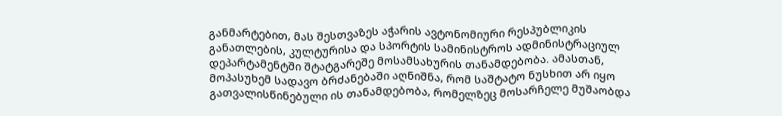განმარტებით, მას შესთვაზეს აჭარის ავტონომიური რესპუბლიკის განათლების, კულტურისა და სპორტის სამინისტროს ადმინისტრაციულ დეპარტამენტში შტატგარეშე მოსამსახურის თანამდებობა. ამასთან, მოპასუხემ სადავო ბრძანებაში აღნიშნა, რომ საშტატო ნუსხით არ იყო გათვალისწინებული ის თანამდებობა, რომელზეც მოსარჩელე მუშაობდა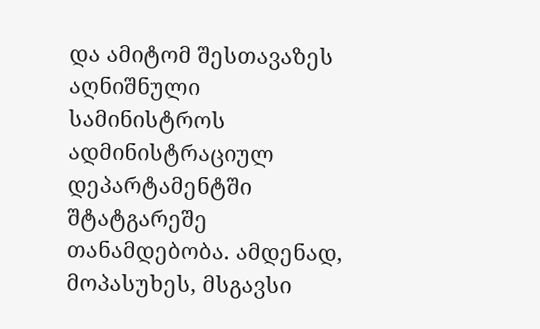და ამიტომ შესთავაზეს აღნიშნული სამინისტროს ადმინისტრაციულ დეპარტამენტში შტატგარეშე თანამდებობა. ამდენად, მოპასუხეს, მსგავსი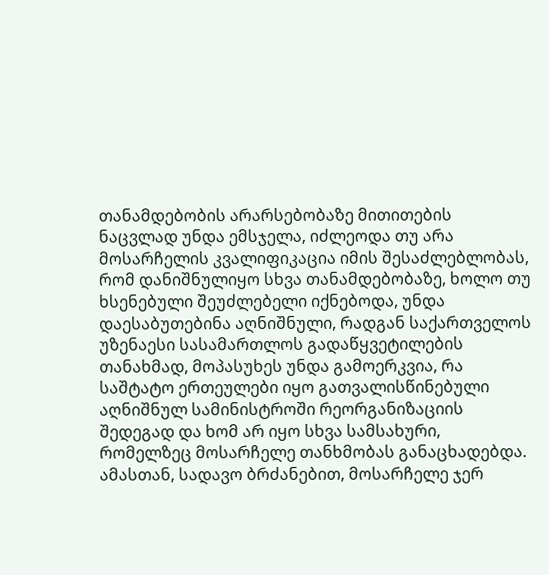თანამდებობის არარსებობაზე მითითების ნაცვლად უნდა ემსჯელა, იძლეოდა თუ არა მოსარჩელის კვალიფიკაცია იმის შესაძლებლობას, რომ დანიშნულიყო სხვა თანამდებობაზე, ხოლო თუ ხსენებული შეუძლებელი იქნებოდა, უნდა დაესაბუთებინა აღნიშნული, რადგან საქართველოს უზენაესი სასამართლოს გადაწყვეტილების თანახმად, მოპასუხეს უნდა გამოერკვია, რა საშტატო ერთეულები იყო გათვალისწინებული აღნიშნულ სამინისტროში რეორგანიზაციის შედეგად და ხომ არ იყო სხვა სამსახური, რომელზეც მოსარჩელე თანხმობას განაცხადებდა. ამასთან, სადავო ბრძანებით, მოსარჩელე ჯერ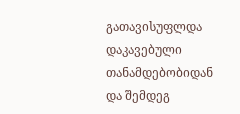გათავისუფლდა დაკავებული თანამდებობიდან და შემდეგ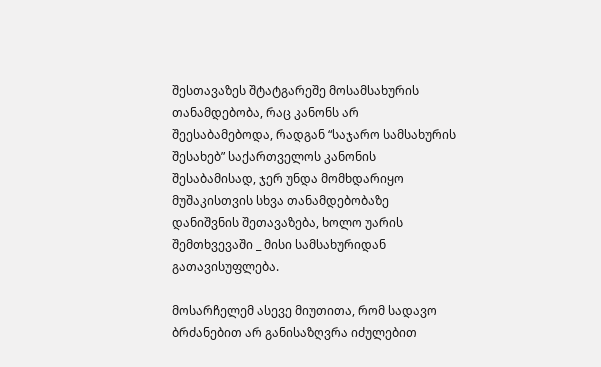შესთავაზეს შტატგარეშე მოსამსახურის თანამდებობა, რაც კანონს არ შეესაბამებოდა, რადგან “საჯარო სამსახურის შესახებ” საქართველოს კანონის შესაბამისად, ჯერ უნდა მომხდარიყო მუშაკისთვის სხვა თანამდებობაზე დანიშვნის შეთავაზება, ხოლო უარის შემთხვევაში _ მისი სამსახურიდან გათავისუფლება.

მოსარჩელემ ასევე მიუთითა, რომ სადავო ბრძანებით არ განისაზღვრა იძულებით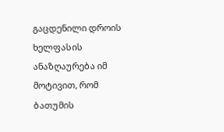გაცდენილი დროის ხელფასის ანაზღაურება იმ მოტივით, რომ ბათუმის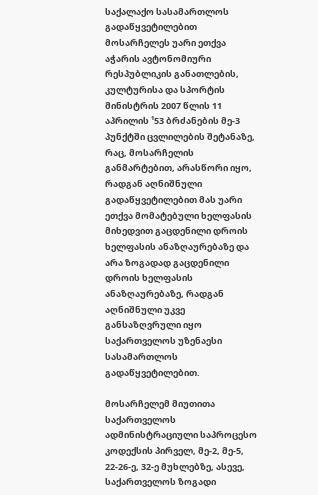საქალაქო სასამართლოს გადაწყვეტილებით მოსარჩელეს უარი ეთქვა აჭარის ავტონომიური რესპუბლიკის განათლების, კულტურისა და სპორტის მინისტრის 2007 წლის 11 აპრილის ¹53 ბრძანების მე-3 პუნქტში ცვლილების შეტანაზე, რაც, მოსარჩელის განმარტებით, არასწორი იყო, რადგან აღნიშნული გადაწყვეტილებით მას უარი ეთქვა მომატებული ხელფასის მიხედვით გაცდენილი დროის ხელფასის ანაზღაურებაზე და არა ზოგადად გაცდენილი დროის ხელფასის ანაზღაურებაზე, რადგან აღნიშნული უკვე განსაზღვრული იყო საქართველოს უზენაესი სასამართლოს გადაწყვეტილებით.

მოსარჩელემ მიუთითა საქართველოს ადმინისტრაციული საპროცესო კოდექსის პირველ, მე-2, მე-5, 22-26-ე, 32-ე მუხლებზე, ასევე, საქართველოს ზოგადი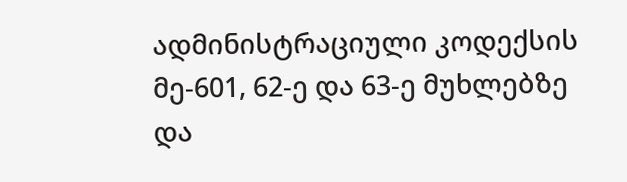ადმინისტრაციული კოდექსის მე-601, 62-ე და 63-ე მუხლებზე და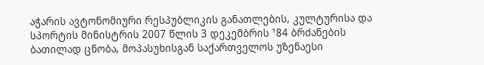აჭარის ავტონომიური რესპუბლიკის განათლების, კულტურისა და სპორტის მინისტრის 2007 წლის 3 დეკემბრის ¹84 ბრძანების ბათილად ცნობა, მოპასუხისგან საქართველოს უზენაესი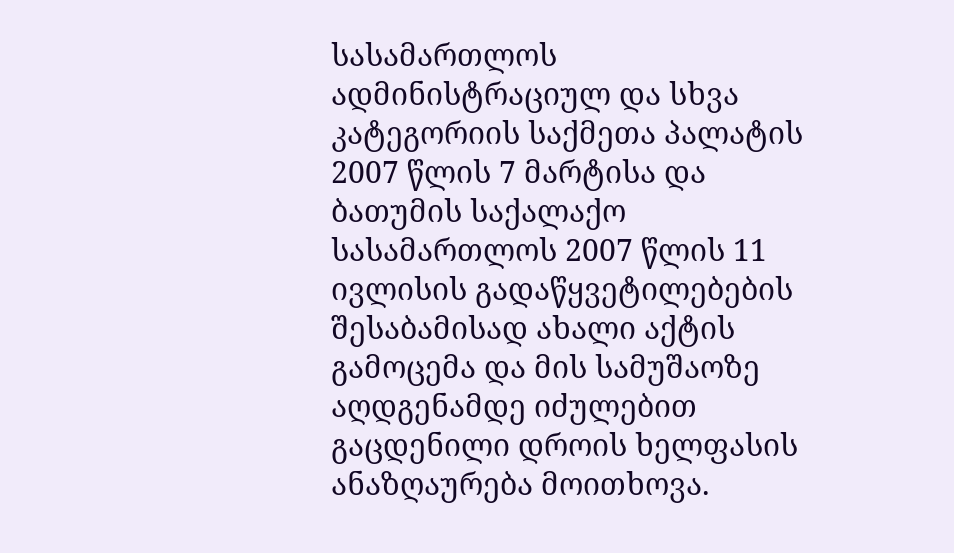სასამართლოს ადმინისტრაციულ და სხვა კატეგორიის საქმეთა პალატის 2007 წლის 7 მარტისა და ბათუმის საქალაქო სასამართლოს 2007 წლის 11 ივლისის გადაწყვეტილებების შესაბამისად ახალი აქტის გამოცემა და მის სამუშაოზე აღდგენამდე იძულებით გაცდენილი დროის ხელფასის ანაზღაურება მოითხოვა.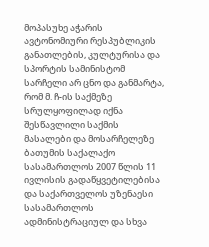მოპასუხე აჭარის ავტონომიური რესპუბლიკის განათლების, კულტურისა და სპორტის სამინისტომ სარჩელი არ ცნო და განმარტა, რომ მ. ჩ-ის საქმეზე სრულყოფილად იქნა შესწავლილი საქმის მასალები და მოსარჩელეზე ბათუმის საქალაქო სასამართლოს 2007 წლის 11 ივლისის გადაწყვეტილებისა და საქართველოს უზენაესი სასამართლოს ადმინისტრაციულ და სხვა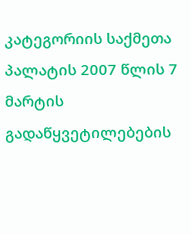კატეგორიის საქმეთა პალატის 2007 წლის 7 მარტის გადაწყვეტილებების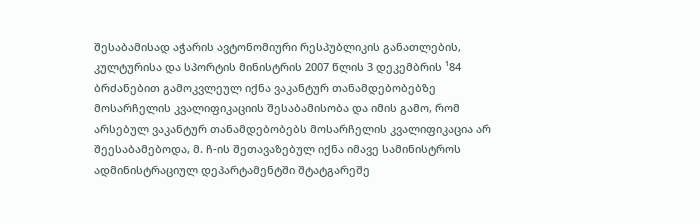შესაბამისად აჭარის ავტონომიური რესპუბლიკის განათლების, კულტურისა და სპორტის მინისტრის 2007 წლის 3 დეკემბრის ¹84 ბრძანებით გამოკვლეულ იქნა ვაკანტურ თანამდებობებზე მოსარჩელის კვალიფიკაციის შესაბამისობა და იმის გამო, რომ არსებულ ვაკანტურ თანამდებობებს მოსარჩელის კვალიფიკაცია არ შეესაბამებოდა, მ. ჩ-ის შეთავაზებულ იქნა იმავე სამინისტროს ადმინისტრაციულ დეპარტამენტში შტატგარეშე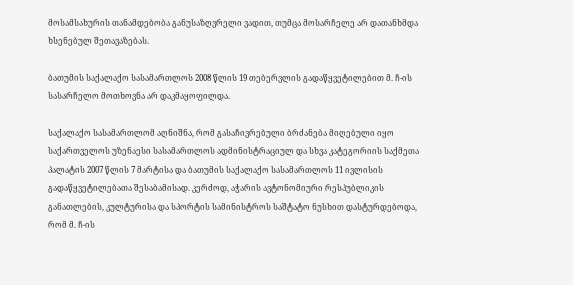მოსამსახურის თანამდებობა განუსაზღვრელი ვადით, თუმცა მოსარჩელე არ დათანხმდა ხსენებულ შეთავაზებას.

ბათუმის საქალაქო სასამართლოს 2008 წლის 19 თებერვლის გადაწყვეტილებით მ. ჩ-ის სასარჩელო მოთხოვნა არ დაკმაყოფილდა.

საქალაქო სასამართლომ აღნიშნა, რომ გასაჩივრებული ბრძანება მიღებული იყო საქართველოს უზენაესი სასამართლოს ადმინისტრაციულ და სხვა კატეგორიის საქმეთა პალატის 2007 წლის 7 მარტისა და ბათუმის საქალაქო სასამართლოს 11 ივლისის გადაწყვეტილებათა შესაბამისად. კერძოდ, აჭარის ავტონომიური რესპუბლიკის განათლების, კულტურისა და სპორტის სამინისტროს საშტატო ნუსხით დასტურდებოდა, რომ მ. ჩ-ის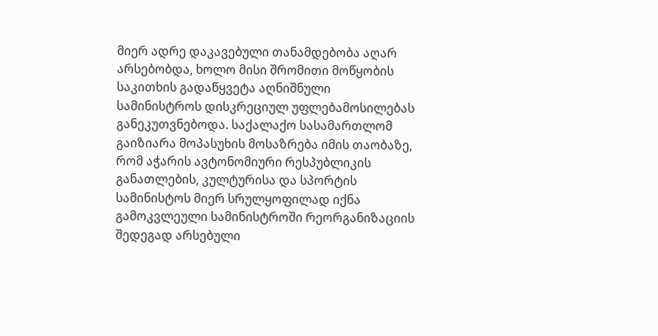მიერ ადრე დაკავებული თანამდებობა აღარ არსებობდა, ხოლო მისი შრომითი მოწყობის საკითხის გადაწყვეტა აღნიშნული სამინისტროს დისკრეციულ უფლებამოსილებას განეკუთვნებოდა. საქალაქო სასამართლომ გაიზიარა მოპასუხის მოსაზრება იმის თაობაზე, რომ აჭარის ავტონომიური რესპუბლიკის განათლების, კულტურისა და სპორტის სამინისტოს მიერ სრულყოფილად იქნა გამოკვლეული სამინისტროში რეორგანიზაციის შედეგად არსებული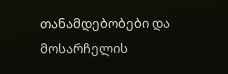თანამდებობები და მოსარჩელის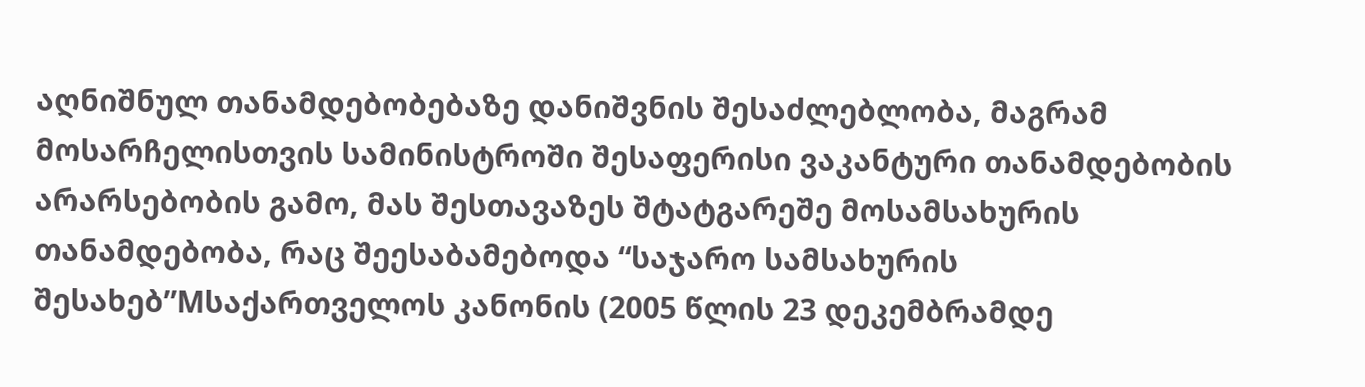აღნიშნულ თანამდებობებაზე დანიშვნის შესაძლებლობა, მაგრამ მოსარჩელისთვის სამინისტროში შესაფერისი ვაკანტური თანამდებობის არარსებობის გამო, მას შესთავაზეს შტატგარეშე მოსამსახურის თანამდებობა, რაც შეესაბამებოდა “საჯარო სამსახურის შესახებ”Mსაქართველოს კანონის (2005 წლის 23 დეკემბრამდე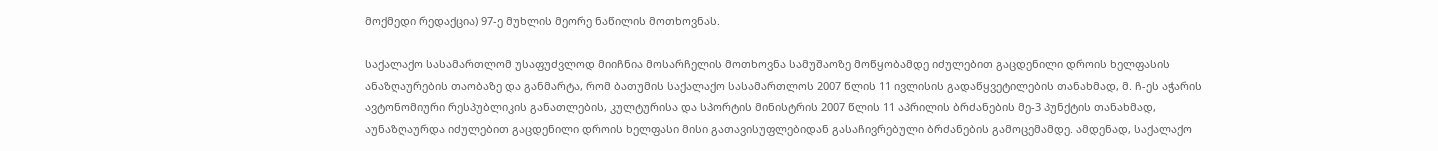მოქმედი რედაქცია) 97-ე მუხლის მეორე ნაწილის მოთხოვნას.

საქალაქო სასამართლომ უსაფუძვლოდ მიიჩნია მოსარჩელის მოთხოვნა სამუშაოზე მოწყობამდე იძულებით გაცდენილი დროის ხელფასის ანაზღაურების თაობაზე და განმარტა, რომ ბათუმის საქალაქო სასამართლოს 2007 წლის 11 ივლისის გადაწყვეტილების თანახმად, მ. ჩ-ეს აჭარის ავტონომიური რესპუბლიკის განათლების, კულტურისა და სპორტის მინისტრის 2007 წლის 11 აპრილის ბრძანების მე-3 პუნქტის თანახმად, აუნაზღაურდა იძულებით გაცდენილი დროის ხელფასი მისი გათავისუფლებიდან გასაჩივრებული ბრძანების გამოცემამდე. ამდენად, საქალაქო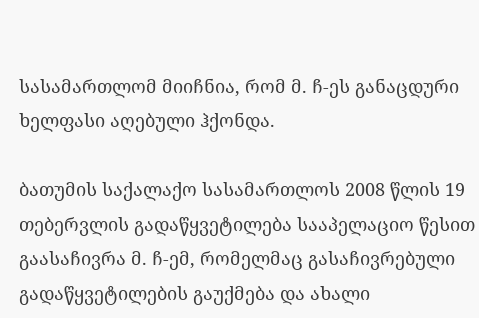სასამართლომ მიიჩნია, რომ მ. ჩ-ეს განაცდური ხელფასი აღებული ჰქონდა.

ბათუმის საქალაქო სასამართლოს 2008 წლის 19 თებერვლის გადაწყვეტილება სააპელაციო წესით გაასაჩივრა მ. ჩ-ემ, რომელმაც გასაჩივრებული გადაწყვეტილების გაუქმება და ახალი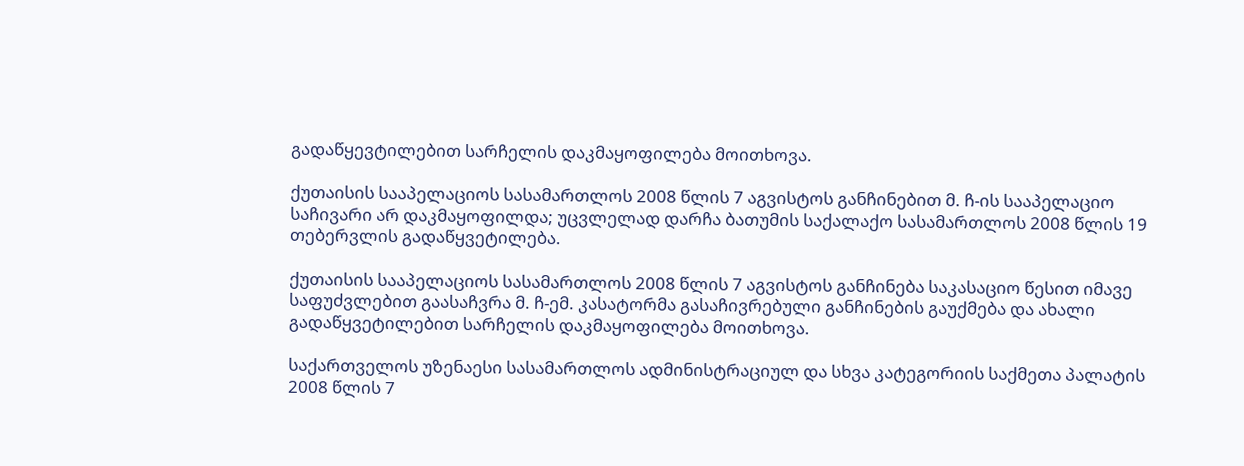გადაწყევტილებით სარჩელის დაკმაყოფილება მოითხოვა.

ქუთაისის სააპელაციოს სასამართლოს 2008 წლის 7 აგვისტოს განჩინებით მ. ჩ-ის სააპელაციო საჩივარი არ დაკმაყოფილდა; უცვლელად დარჩა ბათუმის საქალაქო სასამართლოს 2008 წლის 19 თებერვლის გადაწყვეტილება.

ქუთაისის სააპელაციოს სასამართლოს 2008 წლის 7 აგვისტოს განჩინება საკასაციო წესით იმავე საფუძვლებით გაასაჩვრა მ. ჩ-ემ. კასატორმა გასაჩივრებული განჩინების გაუქმება და ახალი გადაწყვეტილებით სარჩელის დაკმაყოფილება მოითხოვა.

საქართველოს უზენაესი სასამართლოს ადმინისტრაციულ და სხვა კატეგორიის საქმეთა პალატის 2008 წლის 7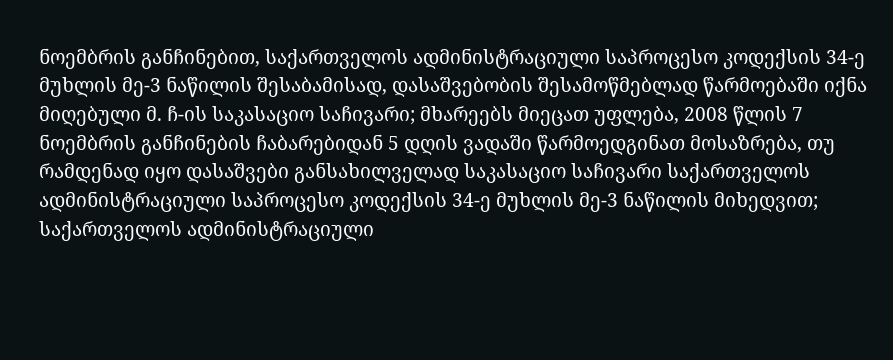ნოემბრის განჩინებით, საქართველოს ადმინისტრაციული საპროცესო კოდექსის 34-ე მუხლის მე-3 ნაწილის შესაბამისად, დასაშვებობის შესამოწმებლად წარმოებაში იქნა მიღებული მ. ჩ-ის საკასაციო საჩივარი; მხარეებს მიეცათ უფლება, 2008 წლის 7 ნოემბრის განჩინების ჩაბარებიდან 5 დღის ვადაში წარმოედგინათ მოსაზრება, თუ რამდენად იყო დასაშვები განსახილველად საკასაციო საჩივარი საქართველოს ადმინისტრაციული საპროცესო კოდექსის 34-ე მუხლის მე-3 ნაწილის მიხედვით; საქართველოს ადმინისტრაციული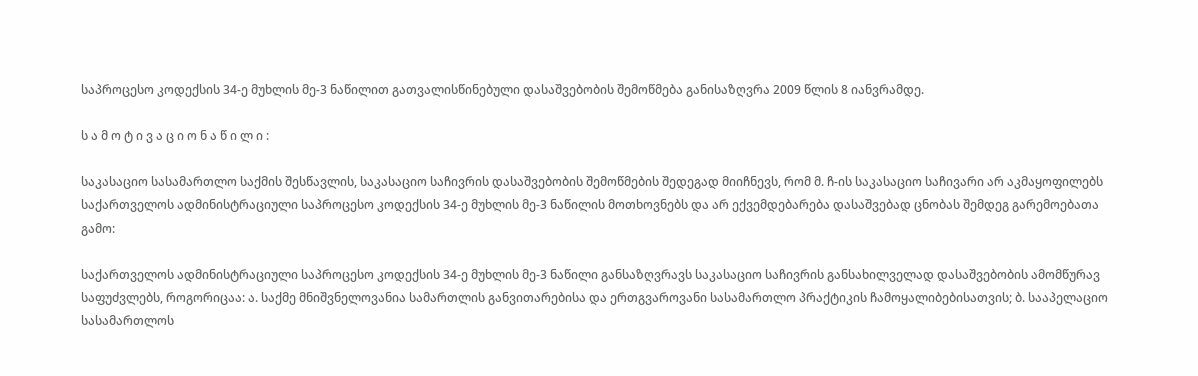საპროცესო კოდექსის 34-ე მუხლის მე-3 ნაწილით გათვალისწინებული დასაშვებობის შემოწმება განისაზღვრა 2009 წლის 8 იანვრამდე.

ს ა მ ო ტ ი ვ ა ც ი ო ნ ა წ ი ლ ი :

საკასაციო სასამართლო საქმის შესწავლის, საკასაციო საჩივრის დასაშვებობის შემოწმების შედეგად მიიჩნევს, რომ მ. ჩ-ის საკასაციო საჩივარი არ აკმაყოფილებს საქართველოს ადმინისტრაციული საპროცესო კოდექსის 34-ე მუხლის მე-3 ნაწილის მოთხოვნებს და არ ექვემდებარება დასაშვებად ცნობას შემდეგ გარემოებათა გამო:

საქართველოს ადმინისტრაციული საპროცესო კოდექსის 34-ე მუხლის მე-3 ნაწილი განსაზღვრავს საკასაციო საჩივრის განსახილველად დასაშვებობის ამომწურავ საფუძვლებს, როგორიცაა: ა. საქმე მნიშვნელოვანია სამართლის განვითარებისა და ერთგვაროვანი სასამართლო პრაქტიკის ჩამოყალიბებისათვის; ბ. სააპელაციო სასამართლოს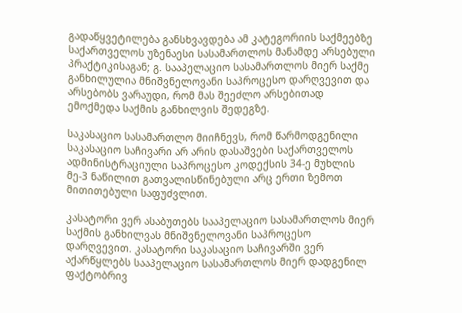გადაწყვეტილება განსხვავდება ამ კატეგორიის საქმეებზე საქართველოს უზენაესი სასამართლოს მანამდე არსებული პრაქტიკისაგან; გ. სააპელაციო სასამართლოს მიერ საქმე განხილულია მნიშვნელოვანი საპროცესო დარღვევით და არსებობს ვარაუდი, რომ მას შეეძლო არსებითად ემოქმედა საქმის განხილვის შედეგზე.

საკასაციო სასამართლო მიიჩნევს, რომ წარმოდგენილი საკასაციო საჩივარი არ არის დასაშვები საქართველოს ადმინისტრაციული საპროცესო კოდექსის 34-ე მუხლის მე-3 ნაწილით გათვალისწინებული არც ერთი ზემოთ მითითებული საფუძვლით.

კასატორი ვერ ასაბუთებს სააპელაციო სასამართლოს მიერ საქმის განხილვას მნიშვნელოვანი საპროცესო დარღვევით. კასატორი საკასაციო საჩივარში ვერ აქარწყლებს სააპელაციო სასამართლოს მიერ დადგენილ ფაქტობრივ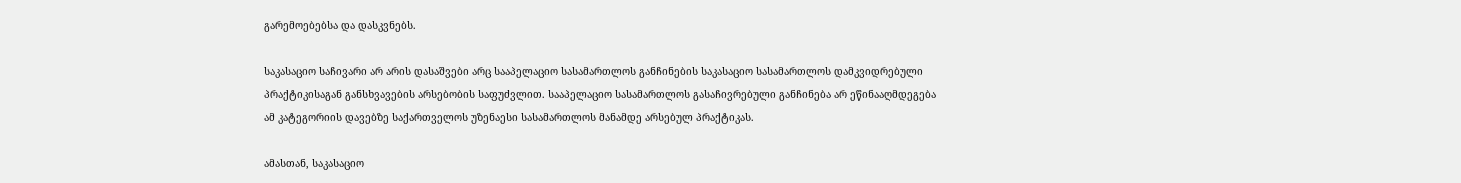გარემოებებსა და დასკვნებს.

საკასაციო საჩივარი არ არის დასაშვები არც სააპელაციო სასამართლოს განჩინების საკასაციო სასამართლოს დამკვიდრებული პრაქტიკისაგან განსხვავების არსებობის საფუძვლით. სააპელაციო სასამართლოს გასაჩივრებული განჩინება არ ეწინააღმდეგება ამ კატეგორიის დავებზე საქართველოს უზენაესი სასამართლოს მანამდე არსებულ პრაქტიკას.

ამასთან, საკასაციო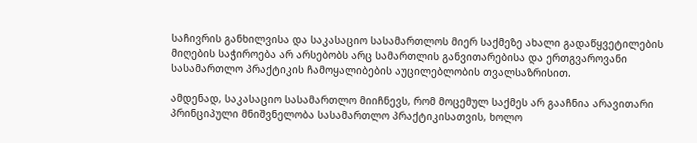საჩივრის განხილვისა და საკასაციო სასამართლოს მიერ საქმეზე ახალი გადაწყვეტილების მიღების საჭიროება არ არსებობს არც სამართლის განვითარებისა და ერთგვაროვანი სასამართლო პრაქტიკის ჩამოყალიბების აუცილებლობის თვალსაზრისით.

ამდენად, საკასაციო სასამართლო მიიჩნევს, რომ მოცემულ საქმეს არ გააჩნია არავითარი პრინციპული მნიშვნელობა სასამართლო პრაქტიკისათვის, ხოლო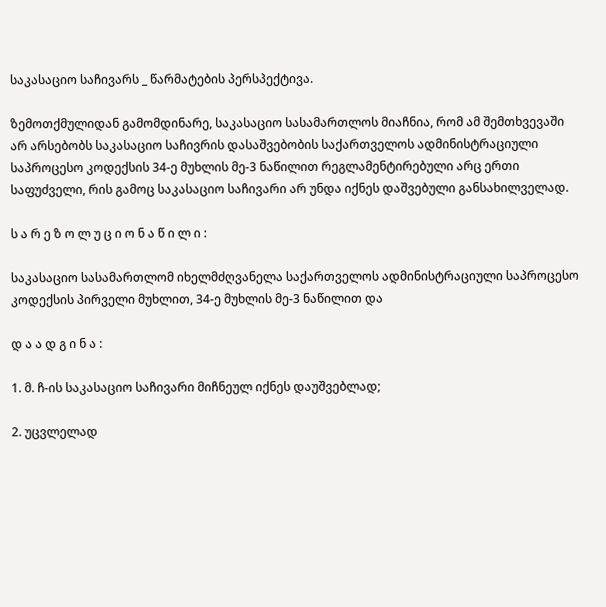საკასაციო საჩივარს _ წარმატების პერსპექტივა.

ზემოთქმულიდან გამომდინარე, საკასაციო სასამართლოს მიაჩნია, რომ ამ შემთხვევაში არ არსებობს საკასაციო საჩივრის დასაშვებობის საქართველოს ადმინისტრაციული საპროცესო კოდექსის 34-ე მუხლის მე-3 ნაწილით რეგლამენტირებული არც ერთი საფუძველი, რის გამოც საკასაციო საჩივარი არ უნდა იქნეს დაშვებული განსახილველად.

ს ა რ ე ზ ო ლ უ ც ი ო ნ ა წ ი ლ ი :

საკასაციო სასამართლომ იხელმძღვანელა საქართველოს ადმინისტრაციული საპროცესო კოდექსის პირველი მუხლით, 34-ე მუხლის მე-3 ნაწილით და

დ ა ა დ გ ი ნ ა :

1. მ. ჩ-ის საკასაციო საჩივარი მიჩნეულ იქნეს დაუშვებლად;

2. უცვლელად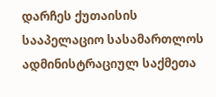დარჩეს ქუთაისის სააპელაციო სასამართლოს ადმინისტრაციულ საქმეთა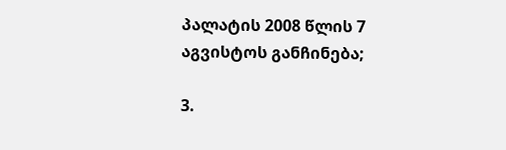პალატის 2008 წლის 7 აგვისტოს განჩინება;

3.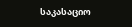საკასაციო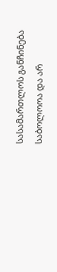სასამართლოს განჩინება საბოლოოა და არ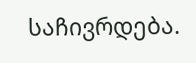საჩივრდება.